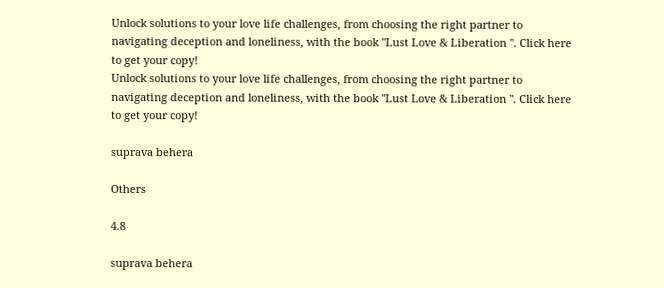Unlock solutions to your love life challenges, from choosing the right partner to navigating deception and loneliness, with the book "Lust Love & Liberation ". Click here to get your copy!
Unlock solutions to your love life challenges, from choosing the right partner to navigating deception and loneliness, with the book "Lust Love & Liberation ". Click here to get your copy!

suprava behera

Others

4.8

suprava behera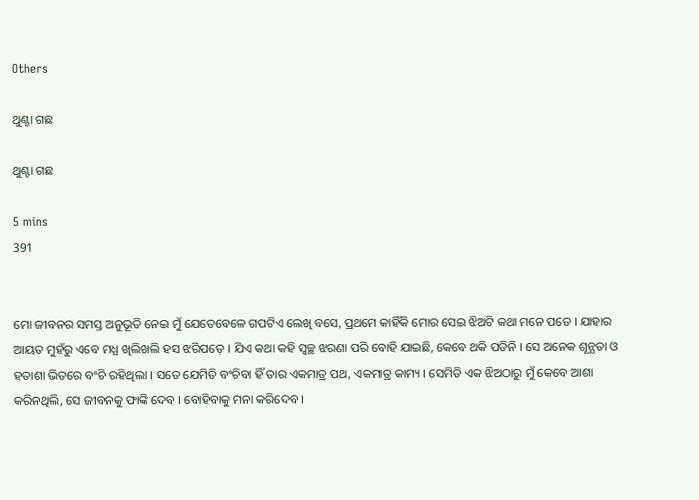Others

ଥୁଣ୍ଟା ଗଛ

ଥୁଣ୍ଟା ଗଛ

5 mins
391


ମୋ ଜୀବନର ସମସ୍ତ ଅନୁଭୂତି ନେଇ ମୁଁ ଯେତେବେଳେ ଗପଟିଏ ଲେଖି ବସେ, ପ୍ରଥମେ କାହିଁକି ମୋର ସେଇ ଝିଅଟି କଥା ମନେ ପଡେ । ଯାହାର ଆୟତ ମୁହଁରୁ ଏବେ ମଧ୍ଯ ଖିଲିଖଲି ହସ ଝରିପଡ଼େ । ଯିଏ କଥା କହି ସ୍ବଚ୍ଛ ଝରଣା ପରି ବୋହି ଯାଇଛି, କେବେ ଥକି ପଡିନି । ସେ ଅନେକ ଶୂନ୍ଯତା ଓ ହତାଶା ଭିତରେ ବଂଚି ରହିଥିଲା । ସତେ ଯେମିତି ବଂଚିବା ହିଁ ତାର ଏକମାତ୍ର ପଥ, ଏକମାତ୍ର କାମ୍ୟ । ସେମିତି ଏକ ଝିଅଠାରୁ ମୁଁ କେବେ ଆଶା କରିନଥିଲି, ସେ ଜୀବନକୁ ଫାଙ୍କି ଦେବ । ବୋହିବାକୁ ମନା କରିଦେବ ।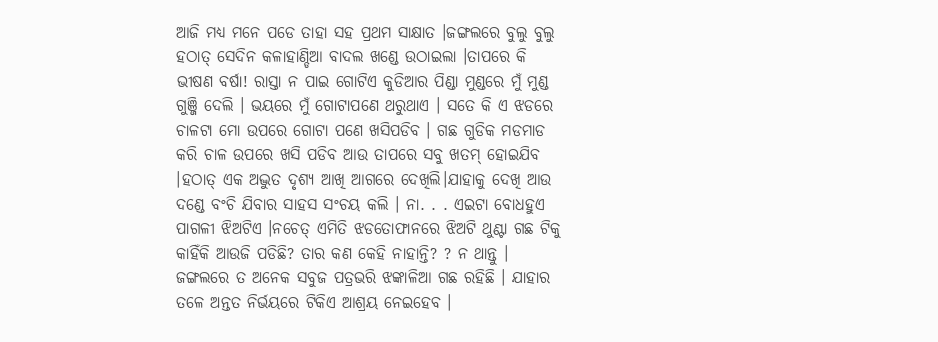ଆଜି ମଧ୍ଯ ମନେ ପଡେ ତାହା ସହ ପ୍ରଥମ ସାକ୍ଷାତ ।ଜଙ୍ଗଲରେ ବୁଲୁ ବୁଲୁ ହଠାତ୍ ସେଦିନ କଳାହାଣ୍ଡିଆ ବାଦଲ ଖଣ୍ଡେ ଉଠାଇଲା ।ତାପରେ କି ଭୀଷଣ ବର୍ଷା! ରାସ୍ତା ନ ପାଇ ଗୋଟିଏ କୁଡିଆର ପିଣ୍ଡା ମୁଣ୍ଡରେ ମୁଁ ମୁଣ୍ଡ ଗୁଞ୍ଜି ଦେଲି । ଭୟରେ ମୁଁ ଗୋଟାପଣେ ଥରୁଥାଏ । ସତେ କି ଏ ଝଡରେ ଚାଳଟା ମୋ ଉପରେ ଗୋଟା ପଣେ ଖସିପଡିବ । ଗଛ ଗୁଡିକ ମଡମାଡ କରି ଚାଳ ଉପରେ ଖସି ପଡିବ ଆଉ ତାପରେ ସବୁ ଖତମ୍ ହୋଇଯିବ ।ହଠାତ୍ ଏକ ଅଦ୍ଭୁତ ଦୃଶ୍ଯ ଆଖି ଆଗରେ ଦେଖିଲି।ଯାହାକୁ ଦେଖି ଆଉ ଦଣ୍ଡେ ବଂଚି ଯିବାର ସାହସ ସଂଚୟ କଲି । ନା. . . ଏଇଟା ବୋଧହୁଏ ପାଗଳୀ ଝିଅଟିଏ ।ନଚେତ୍ ଏମିତି ଝଡତୋଫାନରେ ଝିଅଟି ଥୁଣ୍ଟା ଗଛ ଟିକୁ କାହିଁକି ଆଉଜି ପଡିଛି? ତାର କଣ କେହି ନାହାନ୍ତି? ? ନ ଥାନ୍ତୁ । ଜଙ୍ଗଲରେ ତ ଅନେକ ସବୁଜ ପତ୍ରଭରି ଝଙ୍କାଳିଆ ଗଛ ରହିଛି । ଯାହାର ତଳେ ଅନ୍ତତ ନିର୍ଭୟରେ ଟିକିଏ ଆଶ୍ରୟ ନେଇହେବ ।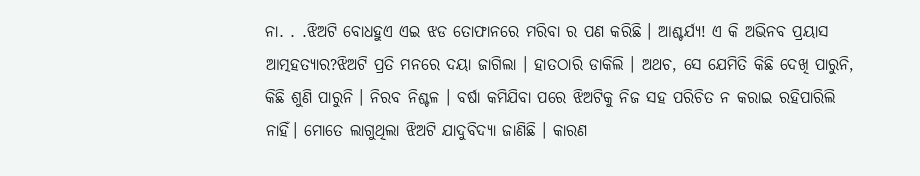ନା. . .ଝିଅଟି ବୋଧହୁଏ ଏଇ ଝଡ ତୋଫାନରେ ମରିବା ର ପଣ କରିଛି । ଆଶ୍ଚର୍ଯ୍ଯ! ଏ କି ଅଭିନବ ପ୍ରୟାସ ଆତ୍ମହତ୍ୟାର?ଝିଅଟି ପ୍ରତି ମନରେ ଦୟା ଜାଗିଲା । ହାତଠାରି ଡାକିଲି । ଅଥଚ, ସେ ଯେମିତି କିଛି ଦେଖି ପାରୁନି, କିଛି ଶୁଣି ପାରୁନି । ନିରବ ନିଶ୍ଚଳ । ବର୍ଷା କମିଯିବା ପରେ ଝିଅଟିକୁ ନିଜ ସହ ପରିଚିତ ନ କରାଇ ରହିପାରିଲି ନାହିଁ। ମୋତେ ଲାଗୁଥିଲା ଝିଅଟି ଯାଦୁବିଦ୍ୟା ଜାଣିଛି । କାରଣ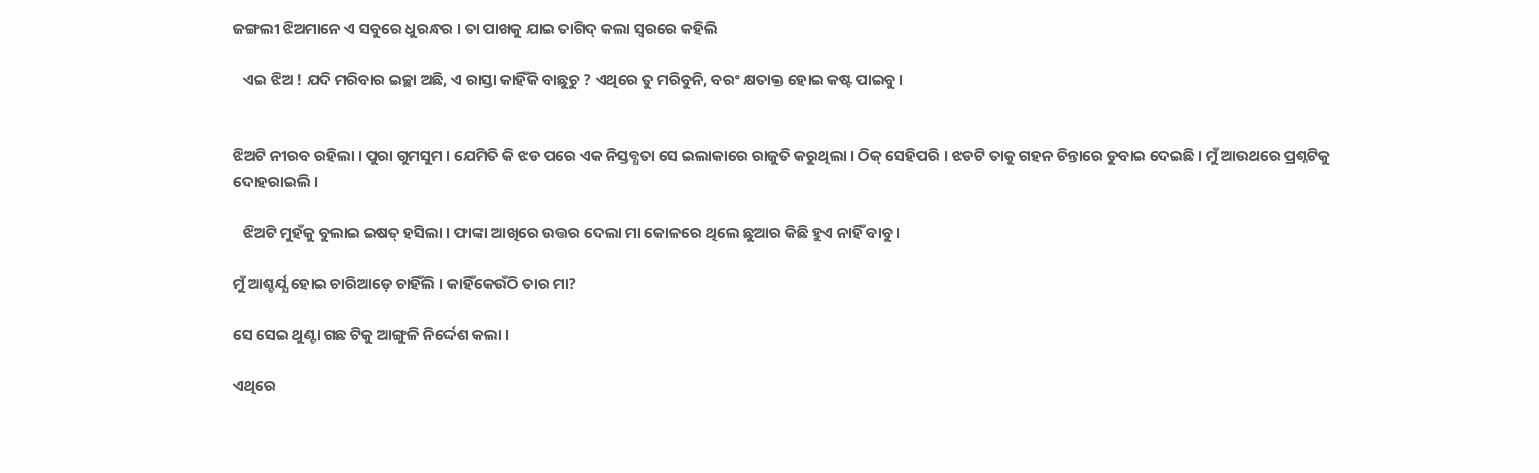ଜଙ୍ଗଲୀ ଝିଅମାନେ ଏ ସବୁରେ ଧୁରନ୍ଧର । ତା ପାଖକୁ ଯାଇ ତାଗିଦ୍ କଲା ସ୍ବରରେ କହିଲି

   ଏଇ ଝିଅ ! ଯଦି ମରିବାର ଇଚ୍ଛା ଅଛି, ଏ ରାସ୍ତା କାହିଁକି ବାଛୁଚୁ ? ଏଥିରେ ତୁ ମରିବୁନି, ବରଂ କ୍ଷତାକ୍ତ ହୋଇ କଷ୍ଟ ପାଇବୁ ।


ଝିଅଟି ନୀରବ ରହିଲା । ପୁରା ଗୁମସୁମ । ଯେମିତି କି ଝଡ ପରେ ଏକ ନିସ୍ତବ୍ଧତା ସେ ଇଲାକାରେ ରାଜୁତି କରୁଥିଲା । ଠିକ୍ ସେହିପରି । ଝଡଟି ତାକୁ ଗହନ ଚିନ୍ତାରେ ଡୁବାଇ ଦେଇଛି । ମୁଁ ଆଉଥରେ ପ୍ରଶ୍ନଟିକୁ ଦୋହରାଇଲି ।

   ଝିଅଟି ମୁହଁକୁ ବୁଲାଇ ଇଷତ୍ ହସିଲା । ଫାଙ୍କା ଆଖିରେ ଉତ୍ତର ଦେଲା ମା କୋଳରେ ଥିଲେ ଛୁଆର କିଛି ହୁଏ ନାହିଁ ବାବୁ ।

ମୁଁ ଆଶ୍ଚର୍ଯ୍ଯ ହୋଇ ଚାରିଆଡ଼େ ଚାହିଁଲି । କାହିଁକେଉଁଠି ତାର ମା?

ସେ ସେଇ ଥୁଣ୍ଟା ଗଛ ଟିକୁ ଆଙ୍ଗୁଳି ନିର୍ଦ୍ଦେଶ କଲା ।

ଏଥିରେ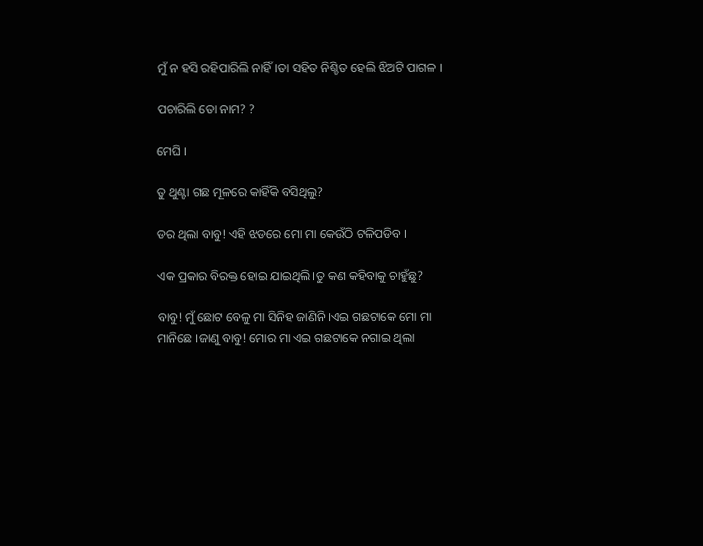ମୁଁ ନ ହସି ରହିପାରିଲି ନାହିଁ।ତା ସହିତ ନିଶ୍ଚିତ ହେଲି ଝିଅଟି ପାଗଳ ।

ପଚାରିଲି ତୋ ନାମ? ?

ମେଘି ।

ତୁ ଥୁଣ୍ଟା ଗଛ ମୂଳରେ କାହିଁକି ବସିଥିଲୁ?

ଡର ଥିଲା ବାବୁ! ଏହି ଝଡରେ ମୋ ମା କେଉଁଠି ଟଳିପଡିବ ।

ଏକ ପ୍ରକାର ବିରକ୍ତ ହୋଇ ଯାଇଥିଲି।ତୁ କଣ କହିବାକୁ ଚାହୁଁଛୁ?

ବାବୁ! ମୁଁ ଛୋଟ ବେଳୁ ମା ସିନିହ ଜାଣିନି ।ଏଇ ଗଛଟାକେ ମୋ ମା ମାନିଛେ ।ଜାଣୁ ବାବୁ! ମୋର ମା ଏଇ ଗଛଟାକେ ନଗାଇ ଥିଲା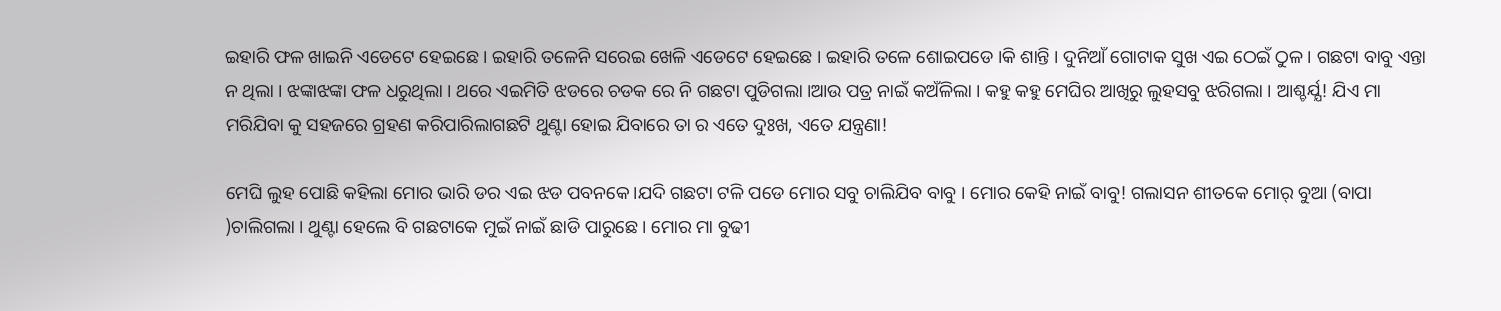ଇହାରି ଫଳ ଖାଇନି ଏଡେଟେ ହେଇଛେ । ଇହାରି ତଳେନି ସରେଇ ଖେଳି ଏଡେଟେ ହେଇଛେ । ଇହାରି ତଳେ ଶୋଇପଡେ ।କି ଶାନ୍ତି । ଦୁନିଆଁ ଗୋଟାକ ସୁଖ ଏଇ ଠେଇଁ ଠୁଳ । ଗଛଟା ବାବୁ ଏନ୍ତା ନ ଥିଲା । ଝଙ୍କାଝଙ୍କା ଫଳ ଧରୁଥିଲା । ଥରେ ଏଇମିତି ଝଡରେ ଚଡକ ରେ ନି ଗଛଟା ପୁଡିଗଲା ।ଆଉ ପତ୍ର ନାଇଁ କଅଁଳିଲା । କହୁ କହୁ ମେଘିର ଆଖିରୁ ଲୁହସବୁ ଝରିଗଲା । ଆଶ୍ଚର୍ଯ୍ଯ! ଯିଏ ମା ମରିଯିବା କୁ ସହଜରେ ଗ୍ରହଣ କରିପାରିଲାଗଛଟି ଥୁଣ୍ଟା ହୋଇ ଯିବାରେ ତା ର ଏତେ ଦୁଃଖ, ଏତେ ଯନ୍ତ୍ରଣା!

ମେଘି ଲୁହ ପୋଛି କହିଲା ମୋର ଭାରି ଡର ଏଇ ଝଡ ପବନକେ।ଯଦି ଗଛଟା ଟଳି ପଡେ ମୋର ସବୁ ଚାଲିଯିବ ବାବୁ । ମୋର କେହି ନାଇଁ ବାବୁ! ଗଲାସନ ଶୀତକେ ମୋର୍ ବୁଆ (ବାପା )ଚାଲିଗଲା । ଥୁଣ୍ଟା ହେଲେ ବି ଗଛଟାକେ ମୁଇଁ ନାଇଁ ଛାଡି ପାରୁଛେ । ମୋର ମା ବୁଢୀ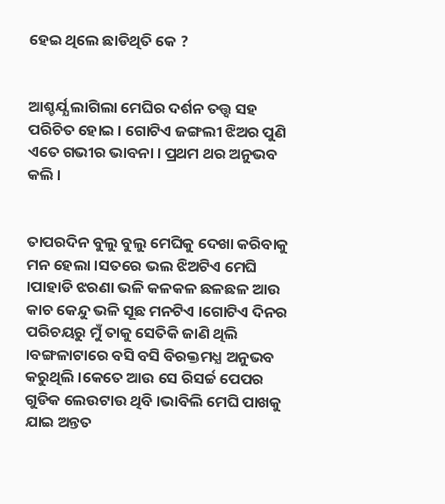ହେଇ ଥିଲେ ଛାଡିଥିତି କେ ?


ଆଶ୍ଚର୍ଯ୍ଯ ଲାଗିଲା ମେଘିର ଦର୍ଶନ ତତ୍ତ୍ବ ସହ ପରିଚିତ ହୋଇ । ଗୋଟିଏ ଜଙ୍ଗଲୀ ଝିଅର ପୁଣି ଏତେ ଗଭୀର ଭାବନା । ପ୍ରଥମ ଥର ଅନୁଭବ କଲି ।


ତାପରଦିନ ବୁଲୁ ବୁଲୁ ମେଘିକୁ ଦେଖା କରିବାକୁ ମନ ହେଲା ।ସତରେ ଭଲ ଝିଅଟିଏ ମେଘି ।ପାହାଡି ଝରଣା ଭଳି କଳକଳ ଛଳଛଳ ଆଉ କାଚ କେନ୍ଦୁ ଭଳି ସୂଛ ମନଟିଏ ।ଗୋଟିଏ ଦିନର ପରିଚୟରୁ ମୁଁ ତାକୁ ସେତିକି ଜାଣି ଥିଲି ।ବଙ୍ଗଳାଟାରେ ବସି ବସି ବିରକ୍ତମଧ୍ଯ ଅନୁଭବ କରୁଥିଲି ।କେତେ ଆଉ ସେ ରିସର୍ଚ୍ଚ ପେପର ଗୁଡିକ ଲେଉଟାଉ ଥିବି ।ଭାବିଲି ମେଘି ପାଖକୁ ଯାଇ ଅନ୍ତତ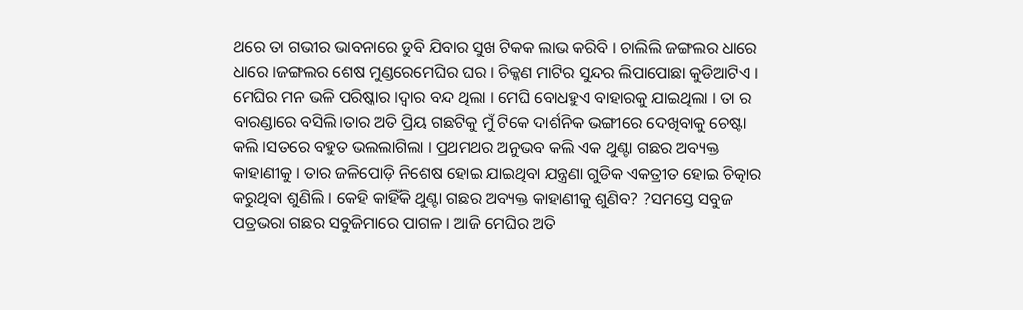ଥରେ ତା ଗଭୀର ଭାବନାରେ ଡୁବି ଯିବାର ସୁଖ ଟିକକ ଲାଭ କରିବି । ଚାଲିଲି ଜଙ୍ଗଲର ଧାରେ ଧାରେ ।ଜଙ୍ଗଲର ଶେଷ ମୁଣ୍ଡରେମେଘିର ଘର । ଚିକ୍କଣ ମାଟିର ସୁନ୍ଦର ଲିପାପୋଛା କୁଡିଆଟିଏ । ମେଘିର ମନ ଭଳି ପରିଷ୍କାର ।ଦ୍ବାର ବନ୍ଦ ଥିଲା । ମେଘି ବୋଧହୁଏ ବାହାରକୁ ଯାଇଥିଲା । ତା ର ବାରଣ୍ଡାରେ ବସିଲି।ତାର ଅତି ପ୍ରିୟ ଗଛଟିକୁ ମୁଁ ଟିକେ ଦାର୍ଶନିକ ଭଙ୍ଗୀରେ ଦେଖିବାକୁ ଚେଷ୍ଟା କଲି ।ସତରେ ବହୁତ ଭଲଲାଗିଲା । ପ୍ରଥମଥର ଅନୁଭବ କଲି ଏକ ଥୁଣ୍ଟା ଗଛର ଅବ୍ୟକ୍ତ କାହାଣୀକୁ । ତାର ଜଳିପୋଡ଼ି ନିଶେଷ ହୋଇ ଯାଇଥିବା ଯନ୍ତ୍ରଣା ଗୁଡିକ ଏକତ୍ରୀତ ହୋଇ ଚିତ୍କାର କରୁଥିବା ଶୁଣିଲି । କେହି କାହିଁକି ଥୁଣ୍ଟା ଗଛର ଅବ୍ୟକ୍ତ କାହାଣୀକୁ ଶୁଣିବ? ?ସମସ୍ତେ ସବୁଜ ପତ୍ରଭରା ଗଛର ସବୁଜିମାରେ ପାଗଳ । ଆଜି ମେଘିର ଅତି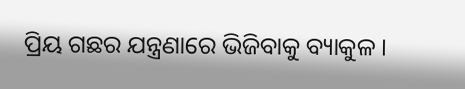ପ୍ରିୟ ଗଛର ଯନ୍ତ୍ରଣାରେ ଭିଜିବାକୁ ବ୍ୟାକୁଳ ।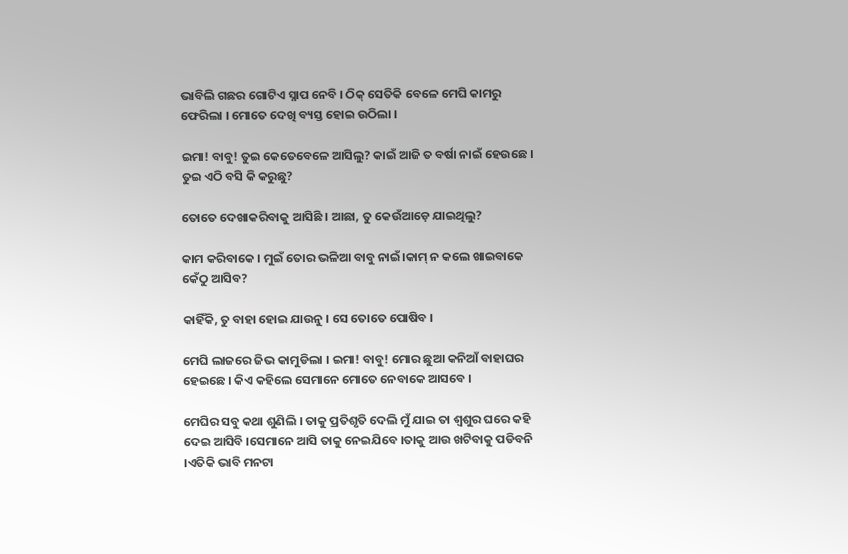ଭାବିଲି ଗଛର ଗୋଟିଏ ସ୍ନାପ ନେବି । ଠିକ୍ ସେତିକି ବେଳେ ମେଘି କାମରୁ ଫେରିଲା । ମୋତେ ଦେଖି ବ୍ୟସ୍ତ ହୋଇ ଉଠିଲା ।

ଇମା! ବାବୁ! ତୁଇ କେତେବେଳେ ଆସିଲୁ? କାଇଁ ଆଜି ତ ବର୍ଷା ନାଇଁ ହେଉଛେ । ତୁଇ ଏଠି ବସି କି କରୁଛୁ?

ତୋତେ ଦେଖାକରିବାକୁ ଆସିଛି । ଆଛା, ତୁ କେଉଁଆଡ଼େ ଯାଇଥିଲୁ?

କାମ କରିବାକେ । ମୁଇଁ ତୋର ଭଳିଆ ବାବୁ ନାଇଁ।କାମ୍ ନ କଲେ ଖାଇବାକେ କେଁଠୁ ଆସିବ?

କାହିଁକି, ତୁ ବାହା ହୋଇ ଯାଉନୁ । ସେ ତୋତେ ପୋଷିବ ।

ମେଘି ଲାଜରେ ଜିଭ କାମୁଡିଲା । ଇମା! ବାବୁ! ମୋର ଛୁଆ କନିଆଁ ବାହାଘର ହେଇଛେ । କିଏ କହିଲେ ସେମାନେ ମୋତେ ନେବାକେ ଆସବେ ।

ମେଘିର ସବୁ କଥା ଶୁଣିଲି । ତାକୁ ପ୍ରତିଶୃତି ଦେଲି ମୁଁ ଯାଇ ତା ଶ୍ବଶୁର ଘରେ କହି ଦେଇ ଆସିବି ।ସେମାନେ ଆସି ତାକୁ ନେଇଯିବେ ।ତାକୁ ଆଉ ଖଟିବାକୁ ପଡିବନି ।ଏତିକି ଭାବି ମନଟା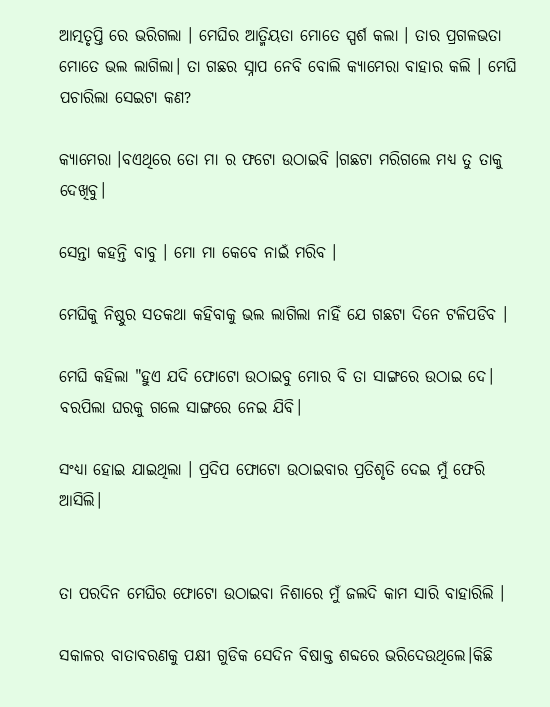ଆତ୍ମତୃପ୍ତି ରେ ଭରିଗଲା । ମେଘିର ଆତ୍ମିୟତା ମୋତେ ସ୍ପର୍ଶ କଲା । ତାର ପ୍ରଗଳଭତା ମୋତେ ଭଲ ଲାଗିଲା। ତା ଗଛର ସ୍ନାପ ନେବି ବୋଲି କ୍ୟାମେରା ବାହାର କଲି । ମେଘି ପଚାରିଲା ସେଇଟା କଣ?

କ୍ୟାମେରା ।ବଏଥିରେ ତୋ ମା ର ଫଟୋ ଉଠାଇବି ।ଗଛଟା ମରିଗଲେ ମଧ୍ଯ ତୁ ତାକୁ ଦେଖିବୁ।

ସେନ୍ତା କହନ୍ତି ବାବୁ । ମୋ ମା କେବେ ନାଇଁ ମରିବ ।

ମେଘିକୁ ନିଷ୍ଠୁର ସତକଥା କହିବାକୁ ଭଲ ଲାଗିଲା ନାହିଁ ଯେ ଗଛଟା ଦିନେ ଟଳିପଡିବ ।

ମେଘି କହିଲା "ହୁଏ ଯଦି ଫୋଟୋ ଉଠାଇବୁ ମୋର ବି ତା ସାଙ୍ଗରେ ଉଠାଇ ଦେ। ବରପିଲା ଘରକୁ ଗଲେ ସାଙ୍ଗରେ ନେଇ ଯିବି।

ସଂଧ୍ୟା ହୋଇ ଯାଇଥିଲା । ପ୍ରଦିପ ଫୋଟୋ ଉଠାଇବାର ପ୍ରତିଶୃତି ଦେଇ ମୁଁ ଫେରି ଆସିଲି।


ତା ପରଦିନ ମେଘିର ଫୋଟୋ ଉଠାଇବା ନିଶାରେ ମୁଁ ଜଲଦି କାମ ସାରି ବାହାରିଲି ।

ସକାଳର ବାତାବରଣକୁ ପକ୍ଷୀ ଗୁଡିକ ସେଦିନ ବିଷାକ୍ତ ଶବ୍ଦରେ ଭରିଦେଉଥିଲେ।କିଛି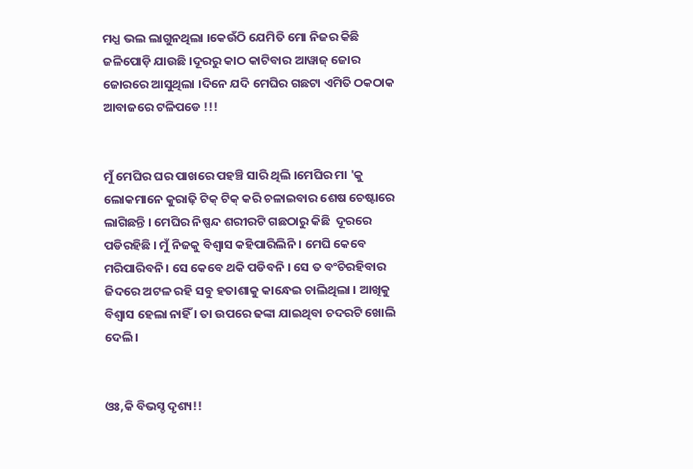ମଧ୍ଯ ଭଲ ଲାଗୁନଥିଲା ।କେଉଁଠି ଯେମିତି ମୋ ନିଜର କିଛି ଜଳିପୋଡ଼ି ଯାଉଛି ।ଦୂରରୁ କାଠ କାଟିବାର ଆୱାଜ୍ ଜୋର ଜୋରରେ ଆସୁଥିଲା ।ଦିନେ ଯଦି ମେଘିର ଗଛଟା ଏମିତି ଠକଠାକ ଆବାଜରେ ଟଳିପଡେ !!!


ମୁଁ ମେଘିର ଘର ପାଖରେ ପହଞ୍ଚି ସାରି ଥିଲି ।ମେଘିର ମା 'କୁ ଲୋକମାନେ କୁରାଢ଼ି ଟିକ୍ ଟିକ୍ କରି ଚଳାଇବାର ଶେଷ ଚେଷ୍ଟାରେ ଲାଗିଛନ୍ତି । ମେଘିର ନିଷ୍ପନ୍ଦ ଶରୀରଟି ଗଛଠାରୁ କିଛି  ଦୂରରେ ପଡିରହିଛି । ମୁଁ ନିଜକୁ ବିଶ୍ବାସ କହିପାରିଲିନି । ମେଘି କେବେ ମରିପାରିବନି। ସେ କେବେ ଥକି ପଡିବନି । ସେ ତ ବଂଚିରହିବାର ଜିଦରେ ଅଟଳ ରହି ସବୁ ହତାଶାକୁ କାନ୍ଧେଇ ଚାଲିଥିଲା । ଆଖିକୁ ବିଶ୍ବାସ ହେଲା ନାହିଁ । ତା ଉପରେ ଢଙ୍କା ଯାଇଥିବା ଚଦରଟି ଖୋଲି ଦେଲି।


ଓଃ,କି ବିଭସ୍ଚ ଦୃଶ୍ୟ!!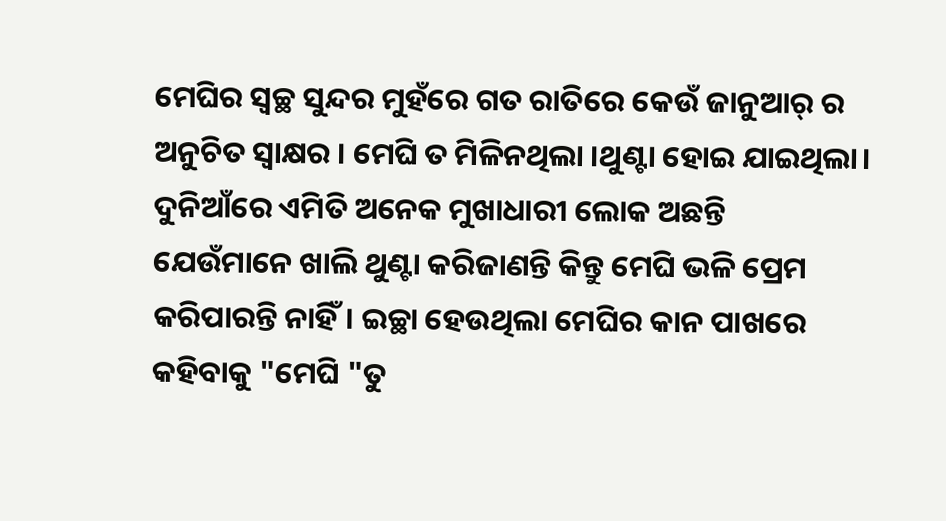ମେଘିର ସ୍ୱଚ୍ଛ ସୁନ୍ଦର ମୁହଁରେ ଗତ ରାତିରେ କେଉଁ ଜାନୁଆର୍ ର ଅନୁଚିତ ସ୍ବାକ୍ଷର । ମେଘି ତ ମିଳିନଥିଲା ।ଥୁଣ୍ଟା ହୋଇ ଯାଇଥିଲା। ଦୁନିଆଁରେ ଏମିତି ଅନେକ ମୁଖାଧାରୀ ଲୋକ ଅଛନ୍ତି  ଯେଉଁମାନେ ଖାଲି ଥୁଣ୍ଟା କରିଜାଣନ୍ତି କିନ୍ତୁ ମେଘି ଭଳି ପ୍ରେମ କରିପାରନ୍ତି ନାହିଁ। ଇଚ୍ଛା ହେଉଥିଲା ମେଘିର କାନ ପାଖରେ କହିବାକୁ "ମେଘି "ତୁ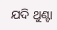ଯଦି ଥୁଣ୍ଟା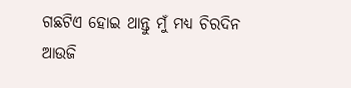ଗଛଟିଏ ହୋଇ ଥାନ୍ତୁ ମୁଁ ମଧ୍ଯ ଚିରଦିନ ଆଉଜି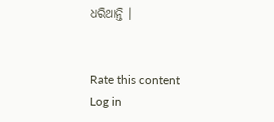ଧରିଥାନ୍ତି ।


Rate this content
Log in